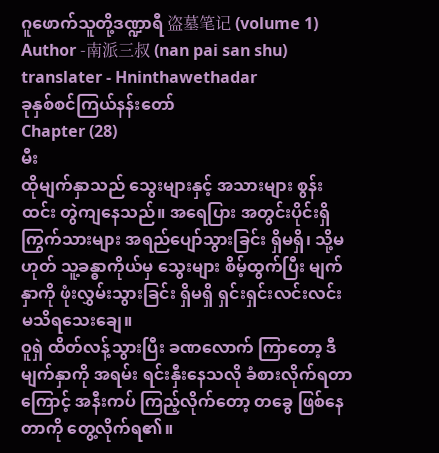ဂူဖောက်သူတို့ဒဏ္ဍာရီ 盗墓笔记 (volume 1)
Author -南派三叔 (nan pai san shu)
translater - Hninthawethadar
ခုနှစ်စင်ကြယ်နန်းတော်
Chapter (28)
မီး
ထိုမျက်နှာသည် သွေးများနှင့် အသားများ စွန်းထင်း တွဲကျနေသည်။ အရေပြား အတွင်းပိုင်းရှိ ကြွက်သားများ အရည်ပျော်သွားခြင်း ရှိမရှိ၊ သို့မဟုတ် သူ့ခန္ဓာကိုယ်မှ သွေးများ စိမ့်ထွက်ပြီး မျက်နှာကို ဖုံးလွှမ်းသွားခြင်း ရှိမရှိ ရှင်းရှင်းလင်းလင်း မသိရသေးချေ။
ဝူရှဲ ထိတ်လန့်သွားပြီး ခဏလောက် ကြာတော့ ဒီမျက်နှာကို အရမ်း ရင်းနှီးနေသလို ခံစားလိုက်ရတာကြောင့် အနီးကပ် ကြည့်လိုက်တော့ တခွေ ဖြစ်နေတာကို တွေ့လိုက်ရ၏။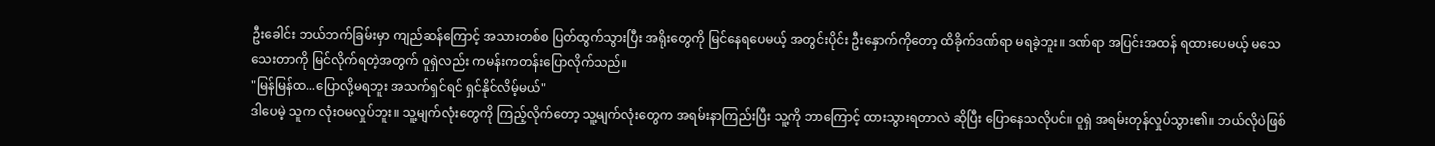ဦးခေါင်း ဘယ်ဘက်ခြမ်းမှာ ကျည်ဆန်ကြောင့် အသားတစ်စ ပြတ်ထွက်သွားပြီး အရိုးတွေကို မြင်နေရပေမယ့် အတွင်းပိုင်း ဦးနှောက်ကိုတော့ ထိခိုက်ဒဏ်ရာ မရခဲ့ဘူး။ ဒဏ်ရာ အပြင်းအထန် ရထားပေမယ့် မသေသေးတာကို မြင်လိုက်ရတဲ့အတွက် ဝူရှဲလည်း ကမန်းကတန်းပြောလိုက်သည်။
"မြန်မြန်ထ...ပြောလို့မရဘူး အသက်ရှင်ရင် ရှင်နိုင်လိမ့်မယ်"
ဒါပေမဲ့ သူက လုံးဝမလှုပ်ဘူး။ သူ့မျက်လုံးတွေကို ကြည့်လိုက်တော့ သူ့မျက်လုံးတွေက အရမ်းနာကြည်းပြီး သူ့ကို ဘာကြောင့် ထားသွားရတာလဲ ဆိုပြီး ပြောနေသလိုပင်။ ဝူရှဲ အရမ်းတုန်လှုပ်သွား၏။ ဘယ်လိုပဲဖြစ်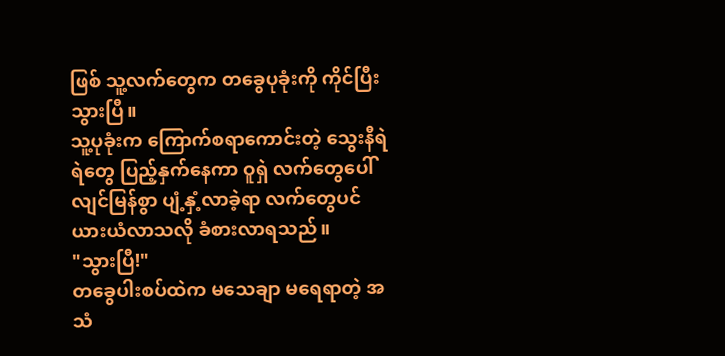ဖြစ် သူ့လက်တွေက တခွေပုခုံးကို ကိုင်ပြီးသွားပြီ။
သူ့ပုခုံးက ကြောက်စရာကောင်းတဲ့ သွေးနီရဲရဲတွေ ပြည့်နှက်နေကာ ဝူရှဲ လက်တွေပေါ် လျင်မြန်စွာ ပျံ့နှံ့လာခဲ့ရာ လက်တွေပင် ယားယံလာသလို ခံစားလာရသည်။
"သွားပြီ!"
တခွေပါးစပ်ထဲက မသေချာ မရေရာတဲ့ အသံ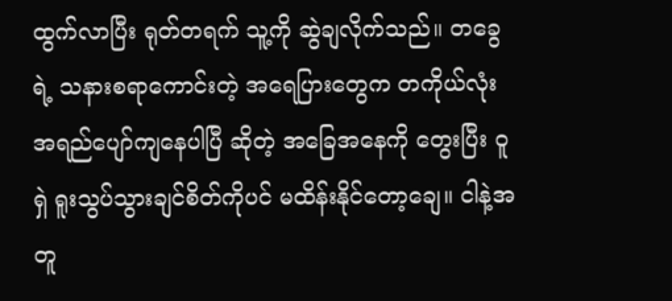ထွက်လာပြီး ရုတ်တရက် သူ့ကို ဆွဲချလိုက်သည်။ တခွေရဲ့ သနားစရာကောင်းတဲ့ အရေပြားတွေက တကိုယ်လုံး အရည်ပျော်ကျနေပါပြီ ဆိုတဲ့ အခြေအနေကို တွေးပြီး ဝူရှဲ ရူးသွပ်သွားချင်စိတ်ကိုပင် မထိန်းနိုင်တော့ချေ။ ငါနဲ့အတူ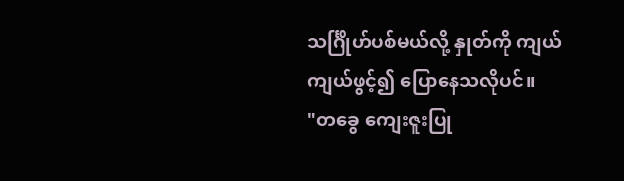သင်္ဂြိုဟ်ပစ်မယ်လို့ နှုတ်ကို ကျယ်ကျယ်ဖွင့်၍ ပြောနေသလိုပင်။
"တခွေ ကျေးဇူးပြု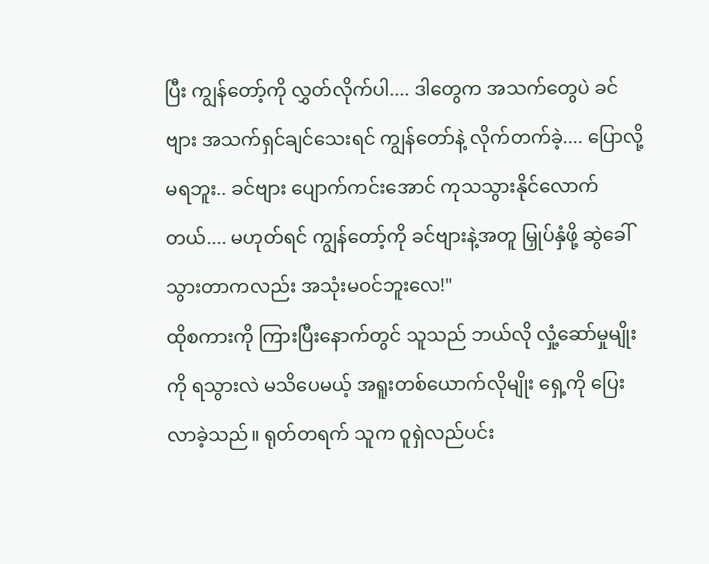ပြီး ကျွန်တော့်ကို လွှတ်လိုက်ပါ.... ဒါတွေက အသက်တွေပဲ ခင်ဗျား အသက်ရှင်ချင်သေးရင် ကျွန်တော်နဲ့ လိုက်တက်ခဲ့.... ပြောလို့မရဘူး.. ခင်ဗျား ပျောက်ကင်းအောင် ကုသသွားနိုင်လောက်တယ်.... မဟုတ်ရင် ကျွန်တော့်ကို ခင်ဗျားနဲ့အတူ မြှုပ်နှံဖို့ ဆွဲခေါ်သွားတာကလည်း အသုံးမဝင်ဘူးလေ!"
ထိုစကားကို ကြားပြီးနောက်တွင် သူသည် ဘယ်လို လှုံ့ဆော်မှုမျိုးကို ရသွားလဲ မသိပေမယ့် အရူးတစ်ယောက်လိုမျိုး ရှေ့ကို ပြေးလာခဲ့သည်။ ရုတ်တရက် သူက ဝူရှဲလည်ပင်း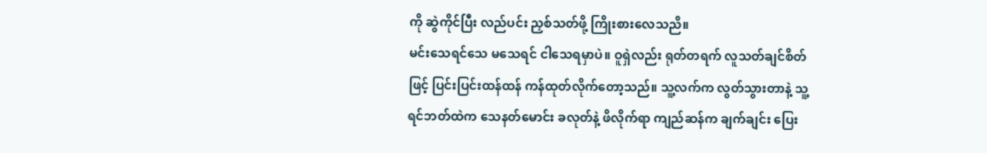ကို ဆွဲကိုင်ပြီး လည်ပင်း ညှစ်သတ်ဖို့ ကြိုးစားလေသညိ။
မင်းသေရင်သေ မသေရင် ငါသေရမှာပဲ။ ဝူရှဲလည်း ရုတ်တရက် လူသတ်ချင်စိတ်ဖြင့် ပြင်းပြင်းထန်ထန် ကန်ထုတ်လိုက်တော့သည်။ သူ့လက်က လွတ်သွားတာနဲ့ သူ့ရင်ဘတ်ထဲက သေနတ်မောင်း ခလုတ်နဲ့ ဖိလိုက်ရာ ကျည်ဆန်က ချက်ချင်း ပြေး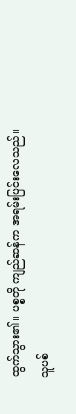ထွက်သွား၏။ ပစ္စတို ကျည်ဆန်က အရမ်းပြင်းလေသည်။
သူပစ်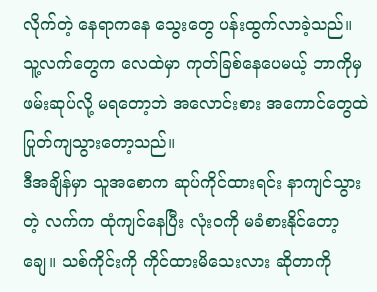လိုက်တဲ့ နေရာကနေ သွေးတွေ ပန်းထွက်လာခဲ့သည်။ သူ့လက်တွေက လေထဲမှာ ကုတ်ခြစ်နေပေမယ့် ဘာကိုမှ ဖမ်းဆုပ်လို့ မရတော့ဘဲ အလောင်းစား အကောင်တွေထဲ ပြုတ်ကျသွားတော့သည်။
ဒီအချိန်မှာ သူအစောက ဆုပ်ကိုင်ထားရင်း နာကျင်သွားတဲ့ လက်က ထုံကျင်နေပြီး လုံးဝကို မခံစားနိုင်တော့ချေ။ သစ်ကိုင်းကို ကိုင်ထားမိသေးလား ဆိုတာကို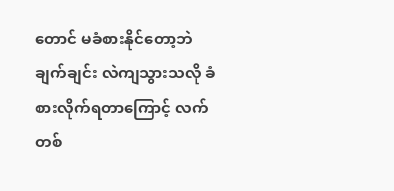တောင် မခံစားနိုင်တော့ဘဲ ချက်ချင်း လဲကျသွားသလို ခံစားလိုက်ရတာကြောင့် လက်တစ်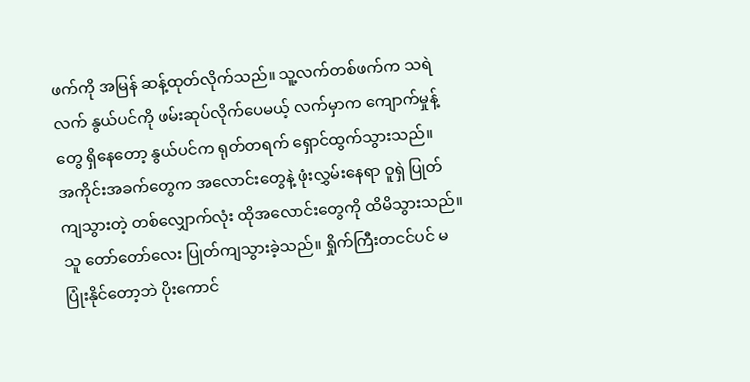ဖက်ကို အမြန် ဆန့်ထုတ်လိုက်သည်။ သူ့လက်တစ်ဖက်က သရဲလက် နွယ်ပင်ကို ဖမ်းဆုပ်လိုက်ပေမယ့် လက်မှာက ကျောက်မှုန့်တွေ ရှိနေတော့ နွယ်ပင်က ရုတ်တရက် ရှောင်ထွက်သွားသည်။
အကိုင်းအခက်တွေက အလောင်းတွေနဲ့ ဖုံးလွှမ်းနေရာ ဝူရှဲ ပြုတ်ကျသွားတဲ့ တစ်လျှောက်လုံး ထိုအလောင်းတွေကို ထိမိသွားသည်။ သူ တော်တော်လေး ပြုတ်ကျသွားခဲ့သည်။ ရှိုက်ကြီးတငင်ပင် မပြုံးနိုင်တော့ဘဲ ပိုးကောင်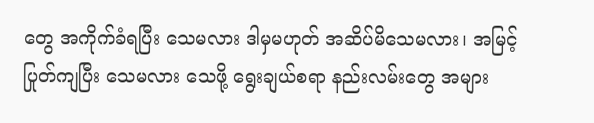တွေ အကိုက်ခံရပြီး သေမလား ဒါမှမဟုတ် အဆိပ်မိသေမလား၊ အမြင့်ပြုတ်ကျပြီး သေမလား သေဖို့ ရွေးချယ်စရာ နည်းလမ်းတွေ အများ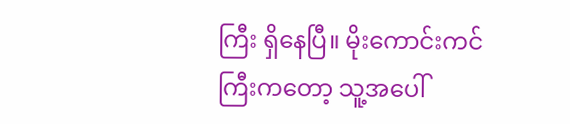ကြီး ရှိနေပြီ။ မိုးကောင်းကင်ကြီးကတော့ သူ့အပေါ်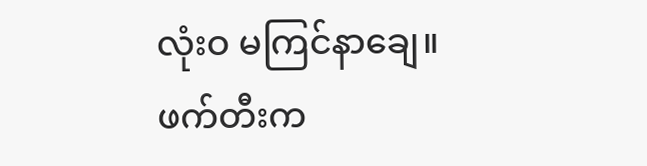လုံးဝ မကြင်နာချေ။
ဖက်တီးက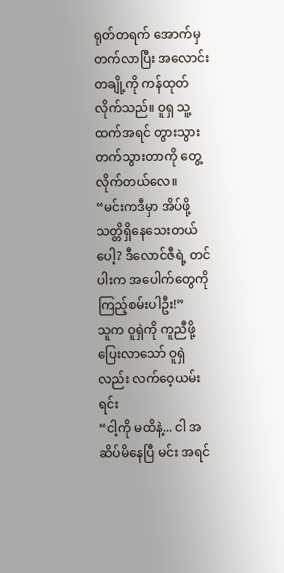ရုတ်တရက် အောက်မှ တက်လာပြီး အလောင်းတချို့ကို ကန်ထုတ်လိုက်သည်။ ဝူရှ သူ့ထက်အရင် တွားသွား တက်သွားတာကို တွေ့လိုက်တယ်လေ။
“မင်းကဒီမှာ အိပ်ဖို့ သတ္တိရှိနေသေးတယ်ပေါ့? ဒီလောင်ဇီရဲ့ တင်ပါးက အပေါက်တွေကို ကြည့်စမ်းပါဦး!”
သူက ဝူရှဲကို ကူညီဖို့ ပြေးလာသော် ဝူရှဲလည်း လက်ဝေ့ယမ်းရင်း
“ငါ့ကို မထိနဲ့... ငါ အဆိပ်မိနေပြီ မင်း အရင်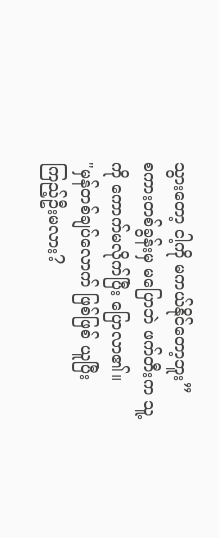သွားတော့ ငါ့ကို မကယ်နိုင်တော့ဘူး”
စကားတစ်ခွန်းမှ မပြောဘဲ ဖက်တီးက သူ့ကို ကောက်မလိုက်ပြီး ပြောလာ၏။
"မှန်တစ်ချပ်လောက် ဖြစ်ဖြစ် ယူပြီး ကြည့်ဦးမလား?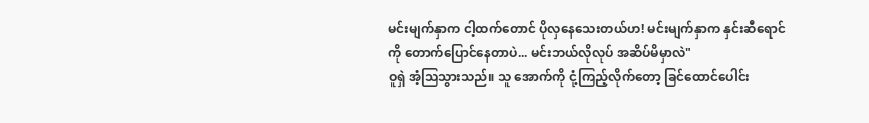မင်းမျက်နှာက ငါ့ထက်တောင် ပိုလှနေသေးတယ်ဟ! မင်းမျက်နှာက နှင်းဆီရောင်ကို တောက်ပြောင်နေတာပဲ... မင်းဘယ်လိုလုပ် အဆိပ်မိမှာလဲ"
ဝူရှဲ အံ့သြသွားသည်။ သူ အောက်ကို ငုံ့ကြည့်လိုက်တော့ ခြင်ထောင်ပေါင်း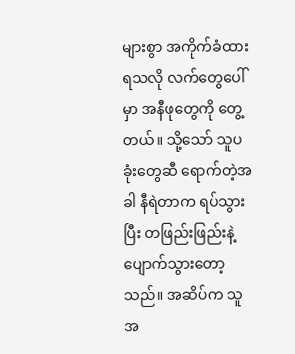များစွာ အကိုက်ခံထားရသလို လက်တွေပေါ်မှာ အနီဖုတွေကို တွေ့တယ်။ သို့သော် သူပခုံးတွေဆီ ရောက်တဲ့အခါ နီရဲတာက ရပ်သွားပြီး တဖြည်းဖြည်းနဲ့ ပျောက်သွားတော့သည်။ အဆိပ်က သူအ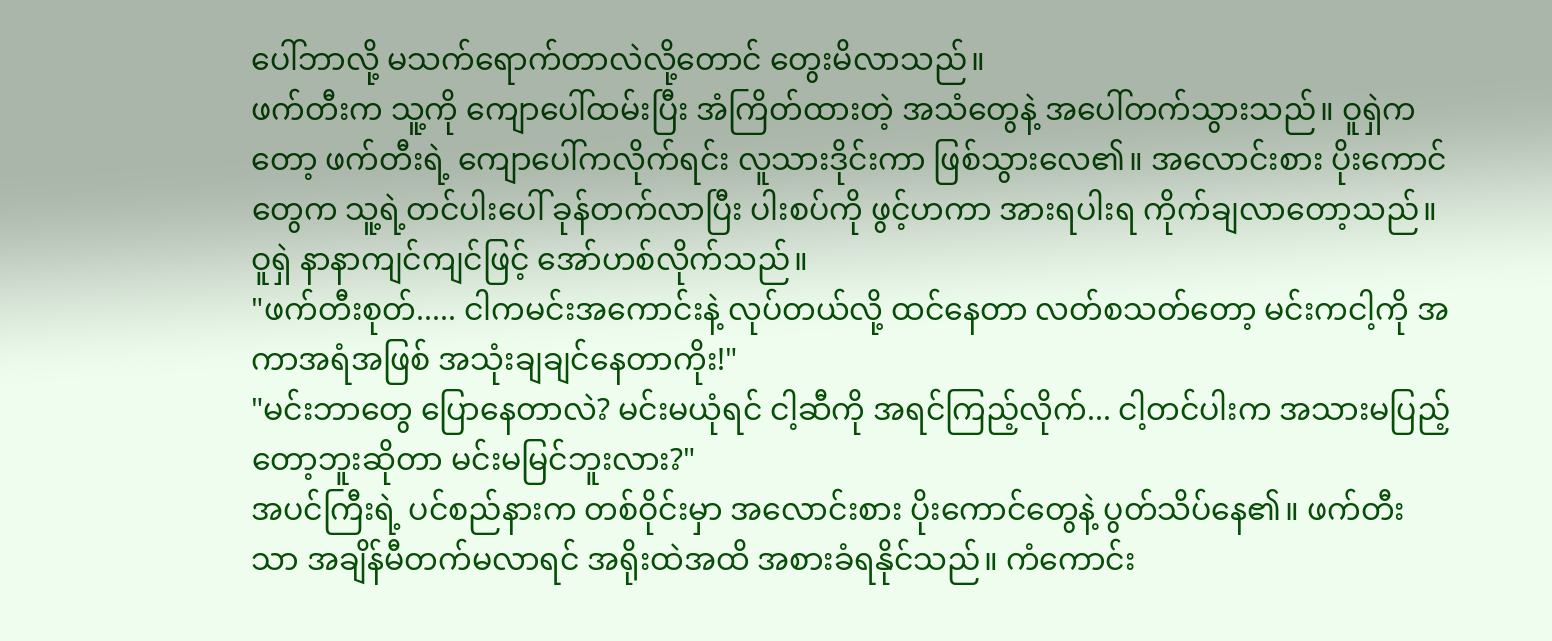ပေါ်ဘာလို့ မသက်ရောက်တာလဲလို့တောင် တွေးမိလာသည်။
ဖက်တီးက သူ့ကို ကျောပေါ်ထမ်းပြီး အံကြိတ်ထားတဲ့ အသံတွေနဲ့ အပေါ်တက်သွားသည်။ ဝူရှဲကတော့ ဖက်တီးရဲ့ ကျောပေါ်ကလိုက်ရင်း လူသားဒိုင်းကာ ဖြစ်သွားလေ၏။ အလောင်းစား ပိုးကောင်တွေက သူ့ရဲ့တင်ပါးပေါ် ခုန်တက်လာပြီး ပါးစပ်ကို ဖွင့်ဟကာ အားရပါးရ ကိုက်ချလာတော့သည်။
ဝူရှဲ နာနာကျင်ကျင်ဖြင့် အော်ဟစ်လိုက်သည်။
"ဖက်တီးစုတ်..... ငါကမင်းအကောင်းနဲ့ လုပ်တယ်လို့ ထင်နေတာ လတ်စသတ်တော့ မင်းကငါ့ကို အကာအရံအဖြစ် အသုံးချချင်နေတာကိုး!"
"မင်းဘာတွေ ပြောနေတာလဲ? မင်းမယုံရင် ငါ့ဆီကို အရင်ကြည့်လိုက်... ငါ့တင်ပါးက အသားမပြည့်တော့ဘူးဆိုတာ မင်းမမြင်ဘူးလား?"
အပင်ကြီးရဲ့ ပင်စည်နားက တစ်ဝိုင်းမှာ အလောင်းစား ပိုးကောင်တွေနဲ့ ပွတ်သိပ်နေ၏။ ဖက်တီးသာ အချိန်မီတက်မလာရင် အရိုးထဲအထိ အစားခံရနိုင်သည်။ ကံကောင်း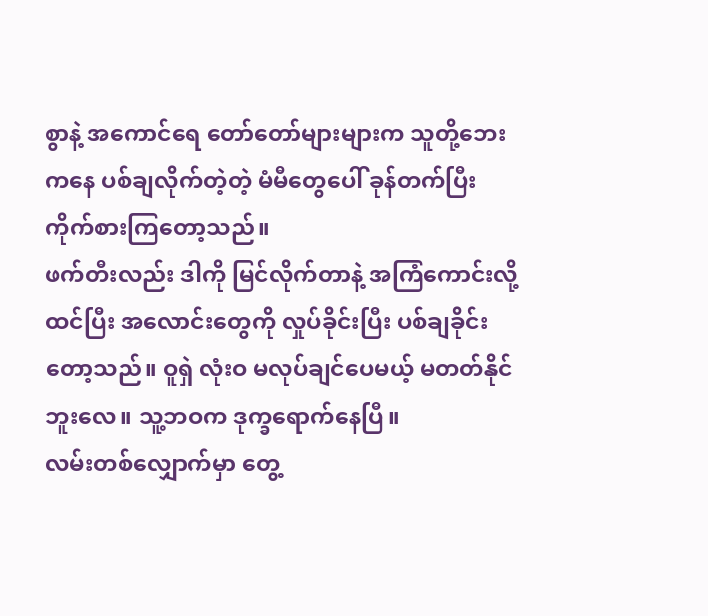စွာနဲ့ အကောင်ရေ တော်တော်များများက သူတို့ဘေးကနေ ပစ်ချလိုက်တဲ့တဲ့ မံမီတွေပေါ် ခုန်တက်ပြီး ကိုက်စားကြတော့သည်။
ဖက်တီးလည်း ဒါကို မြင်လိုက်တာနဲ့ အကြံကောင်းလို့ ထင်ပြီး အလောင်းတွေကို လှုပ်ခိုင်းပြီး ပစ်ချခိုင်းတော့သည်။ ဝူရှဲ လုံးဝ မလုပ်ချင်ပေမယ့် မတတ်နိုင်ဘူးလေ။ သူ့ဘဝက ဒုက္ခရောက်နေပြီ။
လမ်းတစ်လျှောက်မှာ တွေ့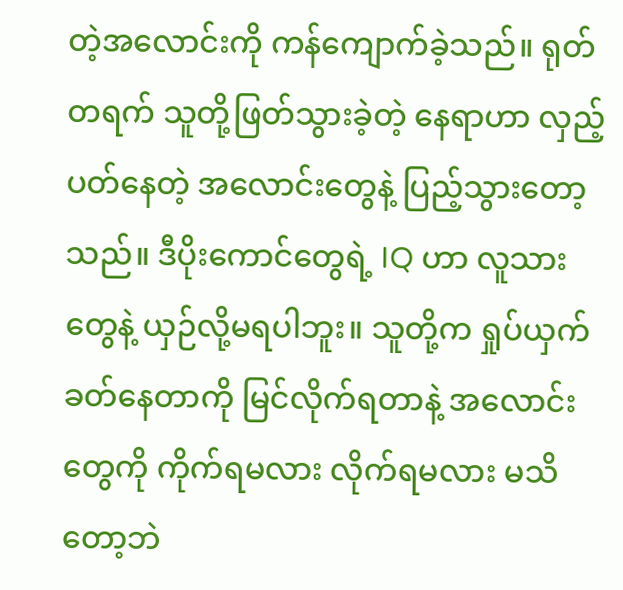တဲ့အလောင်းကို ကန်ကျောက်ခဲ့သည်။ ရုတ်တရက် သူတို့ဖြတ်သွားခဲ့တဲ့ နေရာဟာ လှည့်ပတ်နေတဲ့ အလောင်းတွေနဲ့ ပြည့်သွားတော့သည်။ ဒီပိုးကောင်တွေရဲ့ IQ ဟာ လူသားတွေနဲ့ ယှဉ်လို့မရပါဘူး။ သူတို့က ရှုပ်ယှက်ခတ်နေတာကို မြင်လိုက်ရတာနဲ့ အလောင်းတွေကို ကိုက်ရမလား လိုက်ရမလား မသိတော့ဘဲ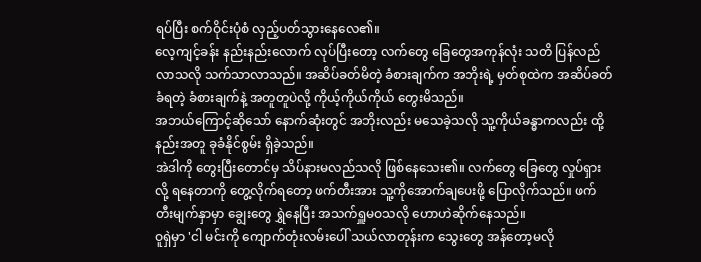ရပ်ပြီး စက်ဝိုင်းပုံစံ လှည့်ပတ်သွားနေလေ၏။
လေ့ကျင့်ခန်း နည်းနည်းလောက် လုပ်ပြီးတော့ လက်တွေ ခြေတွေအကုန်လုံး သတိ ပြန်လည်လာသလို သက်သာလာသည်။ အဆိပ်ခတ်မိတဲ့ ခံစားချက်က အဘိုးရဲ့ မှတ်စုထဲက အဆိပ်ခတ်ခံရတဲ့ ခံစားချက်နဲ့ အတူတူပဲလို့ ကိုယ့်ကိုယ်ကိုယ် တွေးမိသည်။
အဘယ်ကြောင့်ဆိုသော် နောက်ဆုံးတွင် အဘိုးလည်း မသေခဲ့သလို သူ့ကိုယ်ခန္ဓာကလည်း ထို့နည်းအတူ ခုခံနိုင်စွမ်း ရှိခဲ့သည်။
အဲဒါကို တွေးပြီးတောင်မှ သိပ်နားမလည်သလို ဖြစ်နေသေး၏။ လက်တွေ ခြေတွေ လှုပ်ရှားလို့ ရနေတာကို တွေ့လိုက်ရတော့ ဖက်တီးအား သူ့ကိုအောက်ချပေးဖို့ ပြောလိုက်သည်။ ဖက်တီးမျက်နှာမှာ ချွေးတွေ ရွှဲနေပြီး အသက်ရှူမဝသလို ဟောဟဲဆိုက်နေသည်။
ဝူရှဲမှာ 'ငါ မင်းကို ကျောက်တုံးလမ်းပေါ် သယ်လာတုန်းက သွေးတွေ အန်တော့မလို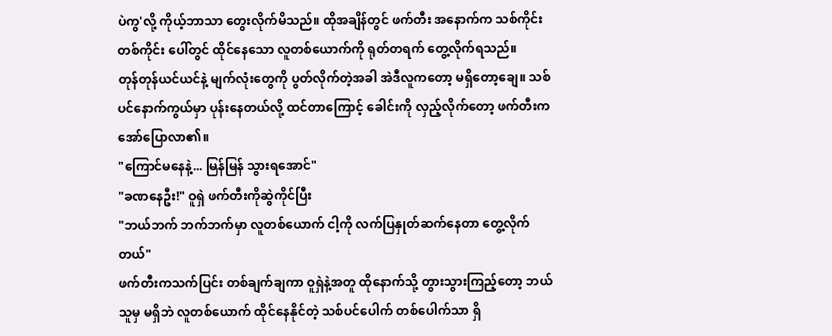ပဲကွ'လို့ ကိုယ့်ဘာသာ တွေးလိုက်မိသည်။ ထိုအချိန်တွင် ဖက်တီး အနောက်က သစ်ကိုင်းတစ်ကိုင်း ပေါ်တွင် ထိုင်နေသော လူတစ်ယောက်ကို ရုတ်တရက် တွေ့လိုက်ရသည်။
တုန်တုန်ယင်ယင်နဲ့ မျက်လုံးတွေကို ပွတ်လိုက်တဲ့အခါ အဲဒီလူကတော့ မရှိတော့ချေ။ သစ်ပင်နောက်ကွယ်မှာ ပုန်းနေတယ်လို့ ထင်တာကြောင့် ခေါင်းကို လှည့်လိုက်တော့ ဖက်တီးက အော်ပြောလာ၏။
"ကြောင်မနေနဲ့... မြန်မြန် သွားရအောင်"
"ခဏနေဦး!" ဝူရှဲ ဖက်တီးကိုဆွဲကိုင်ပြီး
"ဘယ်ဘက် ဘက်ဘက်မှာ လူတစ်ယောက် ငါ့ကို လက်ပြနှုတ်ဆက်နေတာ တွေ့လိုက်တယ်"
ဖက်တီးကသက်ပြင်း တစ်ချက်ချကာ ဝူရှဲနဲ့အတူ ထိုနောက်သို့ တွားသွားကြည့်တော့ ဘယ်သူမှ မရှိဘဲ လူတစ်ယောက် ထိုင်နေနိုင်တဲ့ သစ်ပင်ပေါက် တစ်ပေါက်သာ ရှိ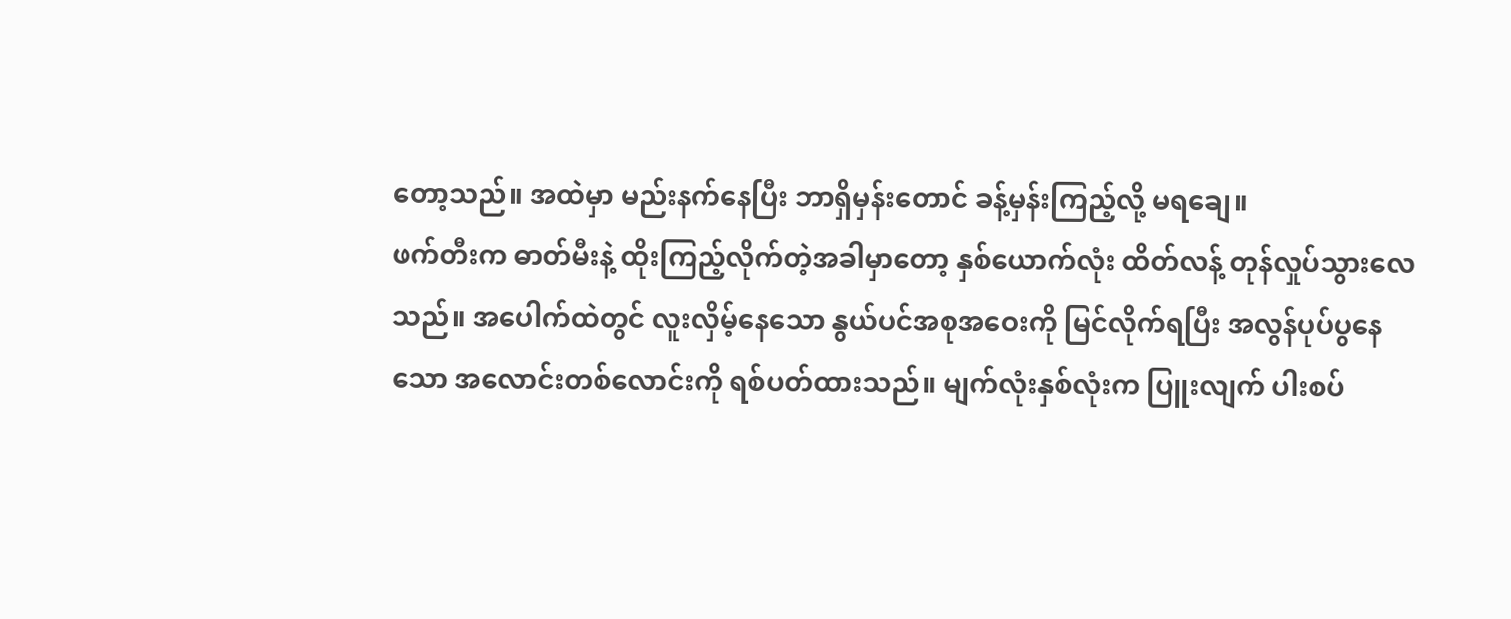တော့သည်။ အထဲမှာ မည်းနက်နေပြီး ဘာရှိမှန်းတောင် ခန့်မှန်းကြည့်လို့ မရချေ။
ဖက်တီးက ဓာတ်မီးနဲ့ ထိုးကြည့်လိုက်တဲ့အခါမှာတော့ နှစ်ယောက်လုံး ထိတ်လန့် တုန်လှုပ်သွားလေသည်။ အပေါက်ထဲတွင် လူးလှိမ့်နေသော နွယ်ပင်အစုအဝေးကို မြင်လိုက်ရပြီး အလွန်ပုပ်ပွနေသော အလောင်းတစ်လောင်းကို ရစ်ပတ်ထားသည်။ မျက်လုံးနှစ်လုံးက ပြူးလျက် ပါးစပ်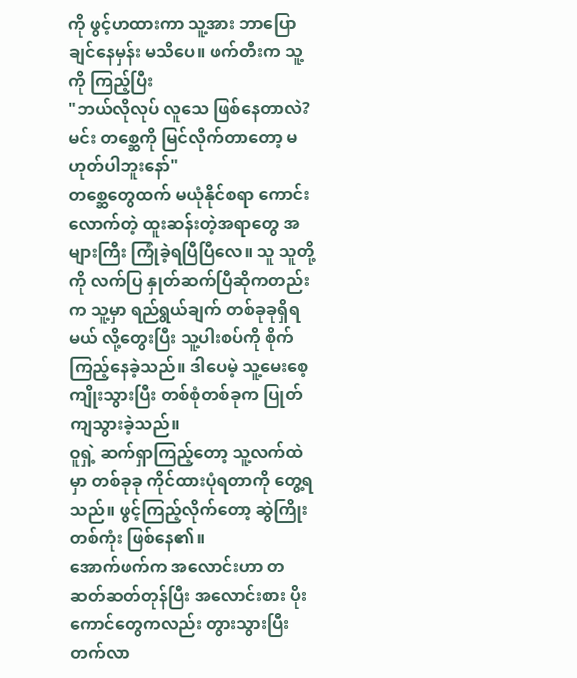ကို ဖွင့်ဟထားကာ သူ့အား ဘာပြောချင်နေမှန်း မသိပေ။ ဖက်တီးက သူ့ကို ကြည့်ပြီး
"ဘယ်လိုလုပ် လူသေ ဖြစ်နေတာလဲ? မင်း တစ္ဆေကို မြင်လိုက်တာတော့ မဟုတ်ပါဘူးနော်"
တစ္ဆေတွေထက် မယုံနိုင်စရာ ကောင်းလောက်တဲ့ ထူးဆန်းတဲ့အရာတွေ အများကြီး ကြုံခဲ့ရပြီပြီလေ။ သူ သူတို့ကို လက်ပြ နှုတ်ဆက်ပြီဆိုကတည်းက သူ့မှာ ရည်ရွယ်ချက် တစ်ခုခုရှိရမယ် လို့တွေးပြီး သူ့ပါးစပ်ကို စိုက်ကြည့်နေခဲ့သည်။ ဒါပေမဲ့ သူ့မေးစေ့ ကျိုးသွားပြီး တစ်စုံတစ်ခုက ပြုတ်ကျသွားခဲ့သည်။
ဝူရှဲ့ ဆက်ရှာကြည့်တော့ သူ့လက်ထဲမှာ တစ်ခုခု ကိုင်ထားပုံရတာကို တွေ့ရသည်။ ဖွင့်ကြည့်လိုက်တော့ ဆွဲကြိုးတစ်ကုံး ဖြစ်နေ၏။
အောက်ဖက်က အလောင်းဟာ တဆတ်ဆတ်တုန်ပြီး အလောင်းစား ပိုးကောင်တွေကလည်း တွားသွားပြီး တက်လာ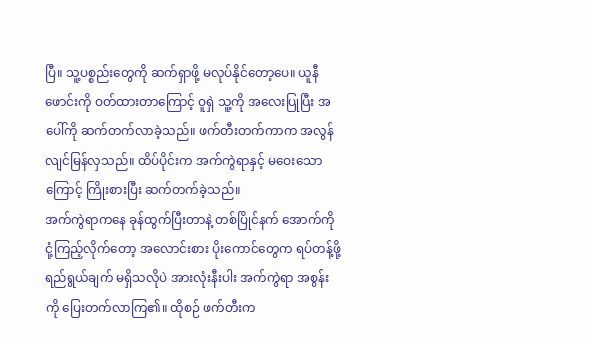ပြီ။ သူ့ပစ္စည်းတွေကို ဆက်ရှာဖို့ မလုပ်နိုင်တော့ပေ။ ယူနီဖောင်းကို ဝတ်ထားတာကြောင့် ဝူရှဲ သူ့ကို အလေးပြုပြီး အပေါ်ကို ဆက်တက်လာခဲ့သည်။ ဖက်တီးတက်ကာက အလွန်လျင်မြန်လှသည်။ ထိပ်ပိုင်းက အက်ကွဲရာနှင့် မဝေးသောကြောင့် ကြိုးစားပြီး ဆက်တက်ခဲ့သည်။
အက်ကွဲရာကနေ ခုန်ထွက်ပြီးတာနဲ့ တစ်ပြိုင်နက် အောက်ကို ငုံ့ကြည့်လိုက်တော့ အလောင်းစား ပိုးကောင်တွေက ရပ်တန့်ဖို့ ရည်ရွယ်ချက် မရှိသလိုပဲ အားလုံးနီးပါး အက်ကွဲရာ အစွန်းကို ပြေးတက်လာကြ၏။ ထိုစဉ် ဖက်တီးက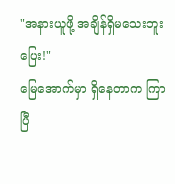"အနားယူဖို့ အချိန်ရှိမသေးဘူး ပြေး!"
မြေအောက်မှာ ရှိနေတာက ကြာပြီ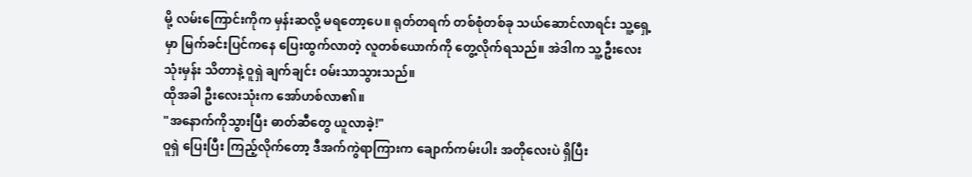မို့ လမ်းကြောင်းကိုက မှန်းဆလို့ မရတော့ပေ။ ရုတ်တရက် တစ်စုံတစ်ခု သယ်ဆောင်လာရင်း သူ့ရှေ့မှာ မြက်ခင်းပြင်ကနေ ပြေးထွက်လာတဲ့ လူတစ်ယောက်ကို တွေ့လိုက်ရသည်။ အဲဒါက သူ့ဦးလေးသုံးမှန်း သိတာနဲ့ ဝူရှဲ ချက်ချင်း ဝမ်းသာသွားသည်။
ထိုအခါ ဦးလေးသုံးက အော်ဟစ်လာ၏။
"အနောက်ကိုသွားပြီး ဓာတ်ဆီတွေ ယူလာခဲ့!"
ဝူရှဲ ပြေးပြီး ကြည့်လိုက်တော့ ဒီအက်ကွဲရာကြားက ချောက်ကမ်းပါး အတိုလေးပဲ ရှိပြီး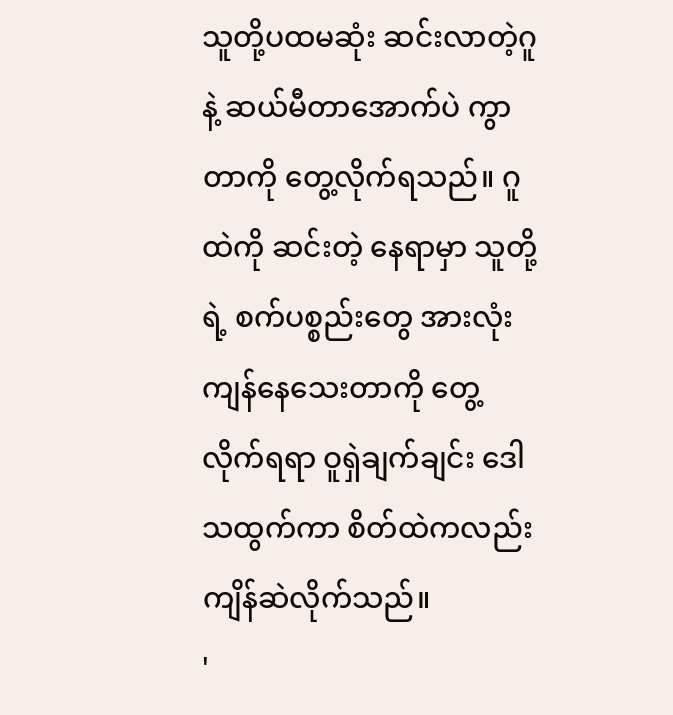သူတို့ပထမဆုံး ဆင်းလာတဲ့ဂူနဲ့ ဆယ်မီတာအောက်ပဲ ကွာတာကို တွေ့လိုက်ရသည်။ ဂူထဲကို ဆင်းတဲ့ နေရာမှာ သူတို့ရဲ့ စက်ပစ္စည်းတွေ အားလုံး ကျန်နေသေးတာကို တွေ့လိုက်ရရာ ဝူရှဲချက်ချင်း ဒေါသထွက်ကာ စိတ်ထဲကလည်း ကျိန်ဆဲလိုက်သည်။
'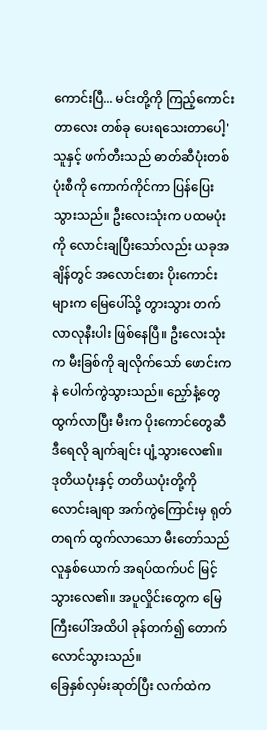ကောင်းပြီ... မင်းတို့ကို ကြည့်ကောင်းတာလေး တစ်ခု ပေးရသေးတာပေါ့'
သူနှင့် ဖက်တီးသည် ဓာတ်ဆီပုံးတစ်ပုံးစီကို ကောက်ကိုင်ကာ ပြန်ပြေးသွားသည်။ ဦးလေးသုံးက ပထမပုံးကို လောင်းချပြီးသော်လည်း ယခုအချိန်တွင် အလောင်းစား ပိုးကောင်းများက မြေပေါ်သို့ တွားသွား တက်လာလုနီးပါး ဖြစ်နေပြီ။ ဦးလေးသုံးက မီးခြစ်ကို ချလိုက်သော် ဖောင်းကနဲ ပေါက်ကွဲသွားသည်။ ညှော်နံ့တွေ ထွက်လာပြီး မီးက ပိုးကောင်တွေဆီ ဒီရေလို ချက်ချင်း ပျံ့သွားလေ၏။
ဒုတိယပုံးနှင့် တတိယပုံးတို့ကို လောင်းချရာ အက်ကွဲကြောင်းမှ ရုတ်တရက် ထွက်လာသော မီးတော်သည် လူနှစ်ယောက် အရပ်ထက်ပင် မြင့်သွားလေ၏။ အပူလှိုင်းတွေက မြေကြီးပေါ်အထိပါ ခုန်တက်၍ တောက်လောင်သွားသည်။
ခြေနှစ်လှမ်းဆုတ်ပြီး လက်ထဲက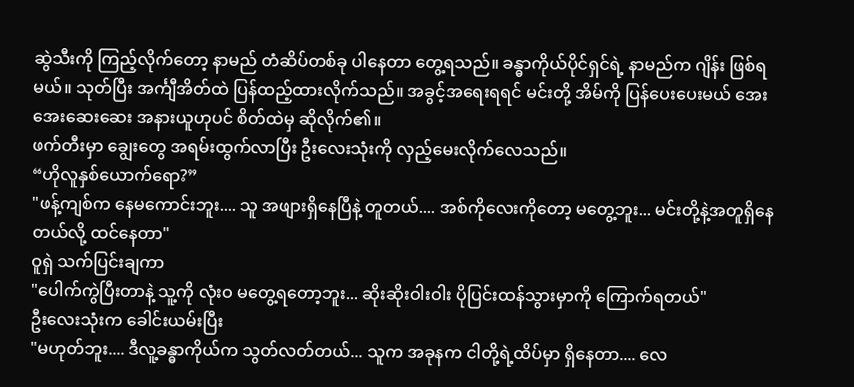ဆွဲသီးကို ကြည့်လိုက်တော့ နာမည် တံဆိပ်တစ်ခု ပါနေတာ တွေ့ရသည်။ ခန္ဓာကိုယ်ပိုင်ရှင်ရဲ့ နာမည်က ဂျိန်း ဖြစ်ရမယ်။ သုတ်ပြီး အင်္ကျီအိတ်ထဲ ပြန်ထည့်ထားလိုက်သည်။ အခွင့်အရေးရရင် မင်းတို့ အိမ်ကို ပြန်ပေးပေးမယ် အေးအေးဆေးဆေး အနားယူဟုပင် စိတ်ထဲမှ ဆိုလိုက်၏။
ဖက်တီးမှာ ချွေးတွေ အရမ်းထွက်လာပြီး ဦးလေးသုံးကို လှည့်မေးလိုက်လေသည်။
“ဟိုလူနှစ်ယောက်ရော?”
"ဖန့်ကျစ်က နေမကောင်းဘူး.... သူ အဖျားရှိနေပြီနဲ့ တူတယ်.... အစ်ကိုလေးကိုတော့ မတွေ့ဘူး... မင်းတို့နဲ့အတူရှိနေတယ်လို့ ထင်နေတာ"
ဝူရှဲ သက်ပြင်းချကာ
"ပေါက်ကွဲပြီးတာနဲ့ သူ့ကို လုံးဝ မတွေ့ရတော့ဘူး... ဆိုးဆိုးဝါးဝါး ပိုပြင်းထန်သွားမှာကို ကြောက်ရတယ်"
ဦးလေးသုံးက ခေါင်းယမ်းပြီး
"မဟုတ်ဘူး.... ဒီလူ့ခန္ဓာကိုယ်က သွတ်လတ်တယ်... သူက အခုနက ငါတို့ရဲ့ထိပ်မှာ ရှိနေတာ.... လေ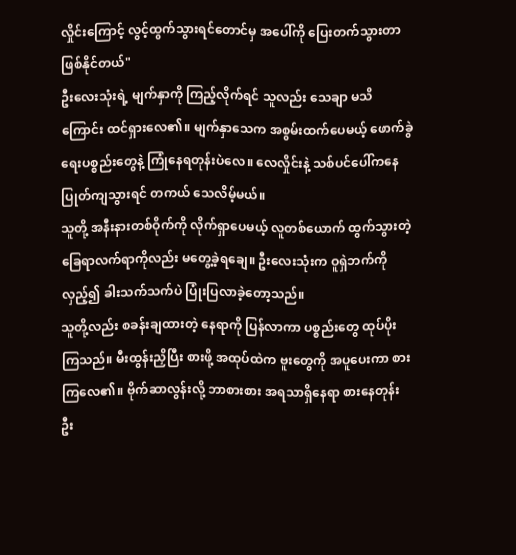လှိုင်းကြောင့် လွင့်ထွက်သွားရင်တောင်မှ အပေါ်ကို ပြေးတက်သွားတာ ဖြစ်နိုင်တယ်"
ဦးလေးသုံးရဲ့ မျက်နှာကို ကြည့်လိုက်ရင် သူလည်း သေချာ မသိကြောင်း ထင်ရှားလေ၏။ မျက်နှာသေက အစွမ်းထက်ပေမယ့် ဖောက်ခွဲရေးပစ္စည်းတွေနဲ့ ကြုံနေရတုန်းပဲလေ။ လေလှိုင်းနဲ့ သစ်ပင်ပေါ်ကနေ ပြုတ်ကျသွားရင် တကယ် သေလိမ့်မယ်။
သူတို့ အနီးနားတစ်ဝိုက်ကို လိုက်ရှာပေမယ့် လူတစ်ယောက် ထွက်သွားတဲ့ ခြေရာလက်ရာကိုလည်း မတွေ့ခဲ့ရချေ။ ဦးလေးသုံးက ဝူရှဲဘက်ကိုလှည့်၍ ခါးသက်သက်ပဲ ပြုံးပြလာခဲ့တော့သည်။
သူတို့လည်း စခန်းချထားတဲ့ နေရာကို ပြန်လာကာ ပစ္စည်းတွေ ထုပ်ပိုးကြသည်။ မီးထွန်းညှိပြီး စားဖို့ အထုပ်ထဲက ဗူးတွေကို အပူပေးကာ စားကြလေ၏။ ဗိုက်ဆာလွန်းလို့ ဘာစားစား အရသာရှိနေရာ စားနေတုန်း ဦး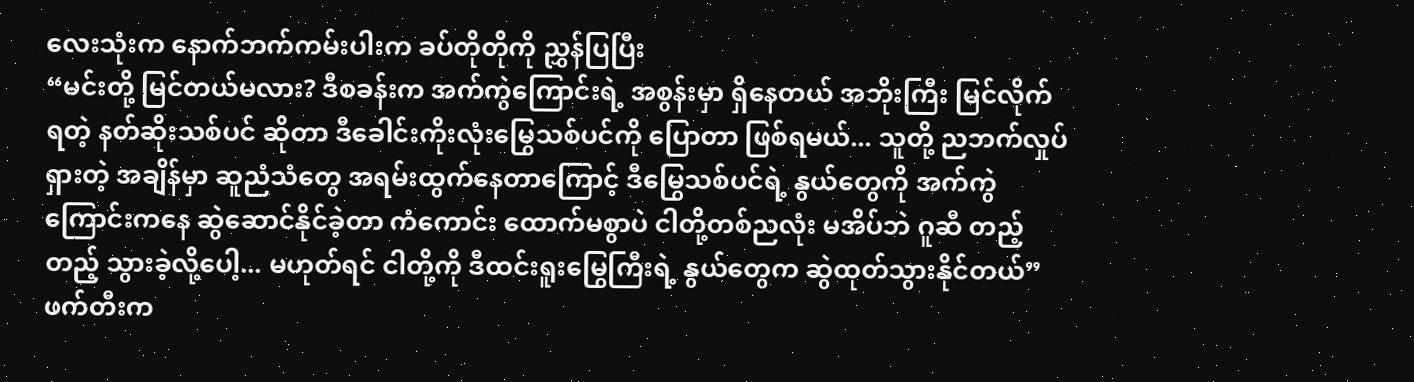လေးသုံးက နောက်ဘက်ကမ်းပါးက ခပ်တိုတိုကို ညွှန်ပြပြီး
“မင်းတို့ မြင်တယ်မလား? ဒီစခန်းက အက်ကွဲကြောင်းရဲ့ အစွန်းမှာ ရှိနေတယ် အဘိုးကြီး မြင်လိုက်ရတဲ့ နတ်ဆိုးသစ်ပင် ဆိုတာ ဒီခေါင်းကိုးလုံးမြွေသစ်ပင်ကို ပြောတာ ဖြစ်ရမယ်... သူတို့ ညဘက်လှုပ်ရှားတဲ့ အချိန်မှာ ဆူညံသံတွေ အရမ်းထွက်နေတာကြောင့် ဒီမြွေသစ်ပင်ရဲ့ နွယ်တွေကို အက်ကွဲကြောင်းကနေ ဆွဲဆောင်နိုင်ခဲ့တာ ကံကောင်း ထောက်မစွာပဲ ငါတို့တစ်ညလုံး မအိပ်ဘဲ ဂူဆီ တည့်တည့် သွားခဲ့လို့ပေါ့... မဟုတ်ရင် ငါတို့ကို ဒီထင်းရူးမြွေကြီးရဲ့ နွယ်တွေက ဆွဲထုတ်သွားနိုင်တယ်”
ဖက်တီးက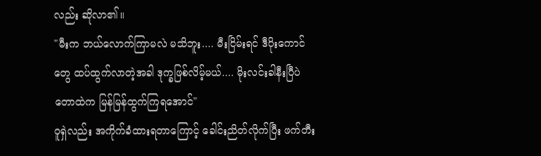လည်း ဆိုလာ၏။
"မီးက ဘယ်လောက်ကြာမလဲ မသိဘူး.... မီးငြိမ်းရင် ဒီပိုးကောင်တွေ ထပ်ထွက်လာတဲ့အခါ ဒုက္ခဖြစ်လိမ့်မယ်.... မိုးလင်းခါနီးပြီပဲ တောထဲက မြန်မြန်ထွက်ကြရအောင်"
ဝူရှဲလည်း အကိုက်ခံထားရတာကြောင့် ခေါင်းညိတ်လိုက်ပြီး ဖက်တီး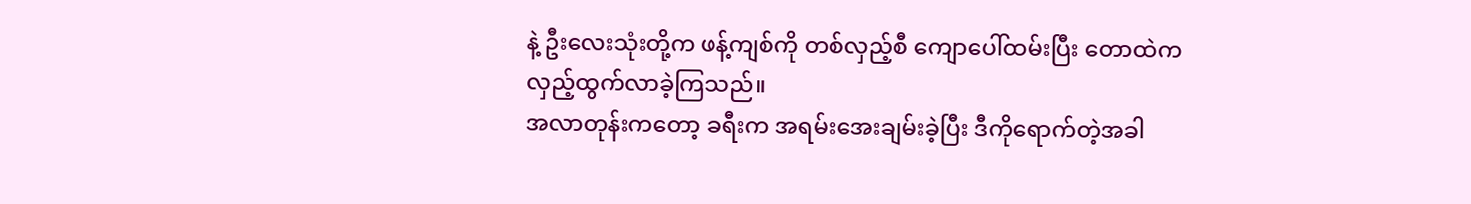နဲ့ ဦးလေးသုံးတို့က ဖန့်ကျစ်ကို တစ်လှည့်စီ ကျောပေါ်ထမ်းပြီး တောထဲက လှည့်ထွက်လာခဲ့ကြသည်။
အလာတုန်းကတော့ ခရီးက အရမ်းအေးချမ်းခဲ့ပြီး ဒီကိုရောက်တဲ့အခါ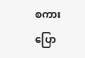စကားပြော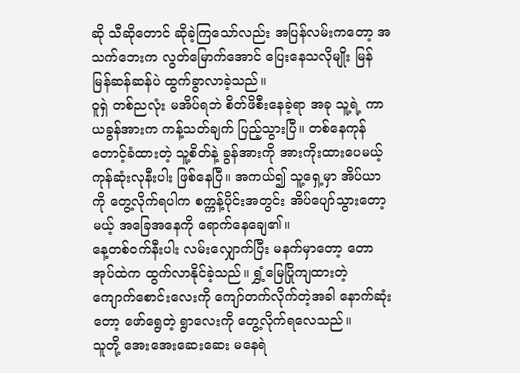ဆို သီဆိုတောင် ဆိုခဲ့ကြသော်လည်း အပြန်လမ်းကတော့ အသက်ဘေးက လွတ်မြောက်အောင် ပြေးနေသလိုမျိုး မြန်မြန်ဆန်ဆန်ပဲ ထွက်ခွာလာခဲ့သည်။
ဝူရှဲ တစ်ညလုံး မအိပ်ရဘဲ စိတ်ဖိစီးနေခဲ့ရာ အခု သူ့ရဲ့ ကာယခွန်အားက ကန့်သတ်ချက် ပြည့်သွားပြီ။ တစ်နေကုန် တောင့်ခံထားတဲ့ သူ့စိတ်နဲ့ ခွန်အားကို အားကိုးထားပေမယ့် ကုန်ဆုံးလုနီးပါး ဖြစ်နေပြီ။ အကယ်၍ သူ့ရှေ့မှာ အိပ်ယာကို တွေ့လိုက်ရပါက စက္ကန့်ပိုင်းအတွင်း အိပ်ပျော်သွားတော့မယ့် အခြေအနေကို ရောက်နေချေ၏။
နေ့တစ်ဝက်နီးပါး လမ်းလျှောက်ပြီး မနက်မှာတော့ တောအုပ်ထဲက ထွက်လာနိုင်ခဲ့သည်။ ရွှံ့မြေပြိုကျထားတဲ့ ကျောက်စောင်းလေးကို ကျော်တက်လိုက်တဲ့အခါ နောက်ဆုံးတော့ ဖော်ရွေတဲ့ ရွာလေးကို တွေ့လိုက်ရလေသည်။
သူတို့ အေးအေးဆေးဆေး မနေရဲ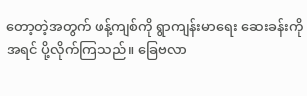တော့တဲ့အတွက် ဖန့်ကျစ်ကို ရွာကျန်းမာရေး ဆေးခန်းကို အရင် ပို့လိုက်ကြသည်။ ခြေဗလာ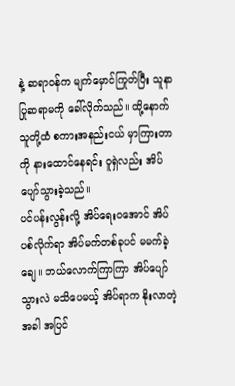နဲ့ ဆရာဝန်က မျက်မှောင်ကြုတ်ပြီး သူနာပြုဆရာမကို ခေါ်လိုက်သည်။ ထို့နောက် သူတို့ထံ စကားအနည်းငယ် မှာကြားတာကို နားထောင်နေရင်း ဝူရှဲလည်း အိပ်ပျော်သွားခဲ့သည်။
ပင်ပန်းလွန်းလို့ အိပ်ရေးဝအောင် အိပ်ပစ်လိုက်ရာ အိပ်မက်တစ်ခုပင် မမက်ခဲ့ချေ။ ဘယ်လောက်ကြာကြာ အိပ်ပျော်သွားလဲ မသိပေမယ့် အိပ်ရာက နိုးလာတဲ့အခါ အပြင်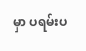မှာ ပရမ်းပ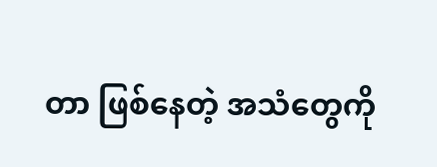တာ ဖြစ်နေတဲ့ အသံတွေကို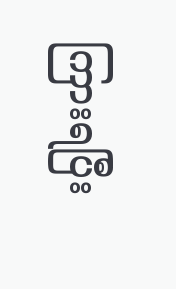ကြားရပြီး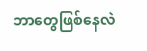ဘာတွေဖြစ်နေလဲ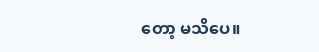တော့ မသိပေ။